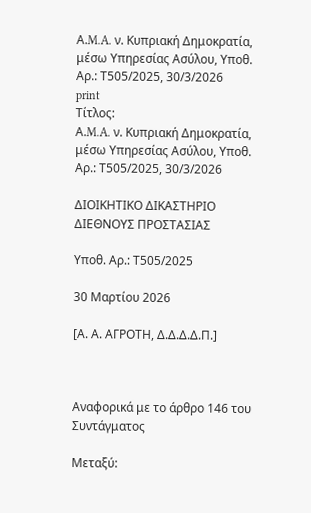Α.M.A. ν. Κυπριακή Δημοκρατία, μέσω Υπηρεσίας Ασύλου, Υπoθ. Αρ.: Τ505/2025, 30/3/2026
print
Τίτλος:
Α.M.A. ν. Κυπριακή Δημοκρατία, μέσω Υπηρεσίας Ασύλου, Υπoθ. Αρ.: Τ505/2025, 30/3/2026

ΔΙΟΙΚΗΤΙΚΟ ΔΙΚΑΣΤΗΡΙΟ ΔΙΕΘΝΟΥΣ ΠΡΟΣΤΑΣΙΑΣ

Υπoθ. Αρ.: Τ505/2025

30 Μαρτίου 2026

[Α. Α. ΑΓΡΟΤΗ, Δ.Δ.Δ.Δ.Π.]



Αναφορικά με το άρθρο 146 του Συντάγματος

Μεταξύ: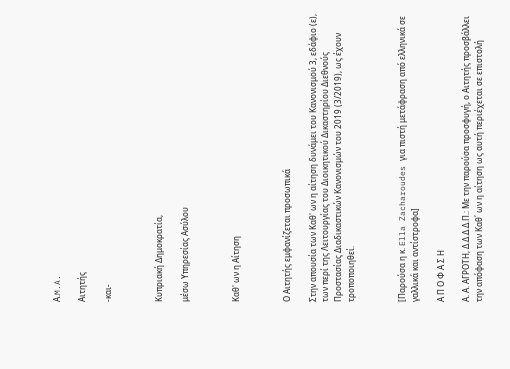Α.M.A.

Αιτητής

-και-



Κυπριακή Δημοκρατία,

μέσω Υπηρεσίας Ασύλου



Καθ' ων η Αίτηση



Ο Αιτητής εμφανίζεται προσωπικά

Στην απουσία των Καθ' ων η αίτηση δυνάμει του Κανονισμού 3, εδάφιο (ε), των περί της Λειτουργίας του Διοικητικού Δικαστηρίου Διεθνούς Προστασίας Διαδικαστικών Κανονισμών του 2019 (3/2019), ως έχουν τροποποιηθεί.



[Παρούσα η κ. Ella Zacharoudes για πιστή μετάφραση από ελληνικά σε γαλλικά και αντίστροφα]

Α Π Ο Φ Α Σ Η

Α. Α. ΑΓΡΟΤΗ, Δ.Δ.Δ.Δ.Π.: Με την παρούσα προσφυγή, ο Αιτητής προσβάλλει την απόφαση των Καθ΄ ων η αίτηση ως αυτή περιέχεται σε επιστολή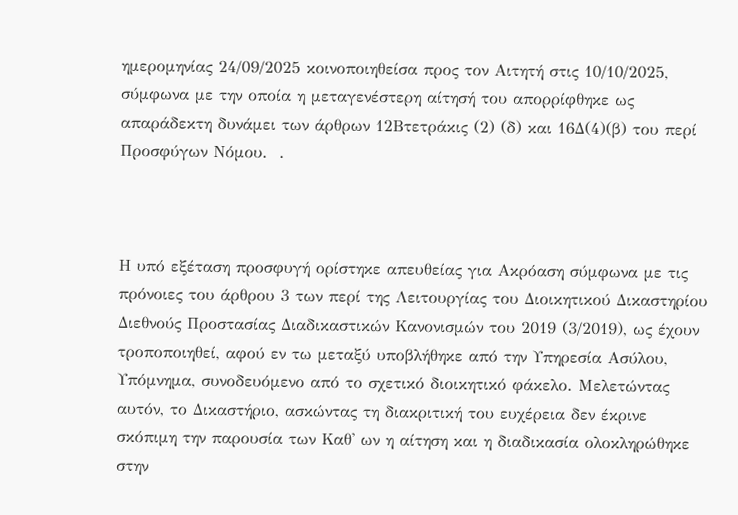ημερομηνίας 24/09/2025 κοινοποιηθείσα προς τον Αιτητή στις 10/10/2025, σύμφωνα με την οποία η μεταγενέστερη αίτησή του απορρίφθηκε ως απαράδεκτη δυνάμει των άρθρων 12Βτετράκις (2) (δ) και 16Δ(4)(β) του περί Προσφύγων Νόμου.  .



Η υπό εξέταση προσφυγή ορίστηκε απευθείας για Ακρόαση σύμφωνα με τις πρόνοιες του άρθρου 3 των περί της Λειτουργίας του Διοικητικού Δικαστηρίου Διεθνούς Προστασίας Διαδικαστικών Κανονισμών του 2019 (3/2019), ως έχουν τροποποιηθεί, αφού εν τω μεταξύ υποβλήθηκε από την Υπηρεσία Ασύλου, Υπόμνημα, συνοδευόμενο από το σχετικό διοικητικό φάκελο. Μελετώντας αυτόν, το Δικαστήριο, ασκώντας τη διακριτική του ευχέρεια δεν έκρινε σκόπιμη την παρουσία των Καθ' ων η αίτηση και η διαδικασία ολοκληρώθηκε στην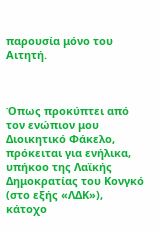παρουσία μόνο του Αιτητή.



Όπως προκύπτει από τον ενώπιον μου Διοικητικό Φάκελο, πρόκειται για ενήλικα, υπήκοο της Λαϊκής Δημοκρατίας του Κονγκό (στο εξής «ΛΔΚ»), κάτοχο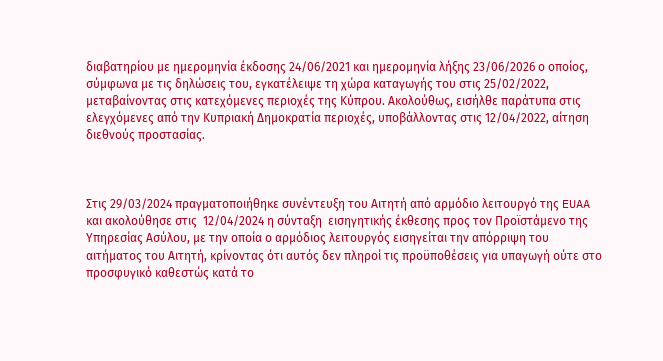διαβατηρίου με ημερομηνία έκδοσης 24/06/2021 και ημερομηνία λήξης 23/06/2026 ο οποίος, σύμφωνα με τις δηλώσεις του, εγκατέλειψε τη χώρα καταγωγής του στις 25/02/2022, μεταβαίνοντας στις κατεχόμενες περιοχές της Κύπρου. Ακολούθως, εισήλθε παράτυπα στις ελεγχόμενες από την Κυπριακή Δημοκρατία περιοχές, υποβάλλοντας στις 12/04/2022, αίτηση διεθνούς προστασίας.



Στις 29/03/2024 πραγματοποιήθηκε συνέντευξη του Αιτητή από αρμόδιο λειτουργό της EUAA και ακολούθησε στις  12/04/2024 η σύνταξη  εισηγητικής έκθεσης προς τον Προϊστάμενο της Υπηρεσίας Ασύλου, με την οποία ο αρμόδιος λειτουργός εισηγείται την απόρριψη του αιτήματος του Αιτητή, κρίνοντας ότι αυτός δεν πληροί τις προϋποθέσεις για υπαγωγή ούτε στο προσφυγικό καθεστώς κατά το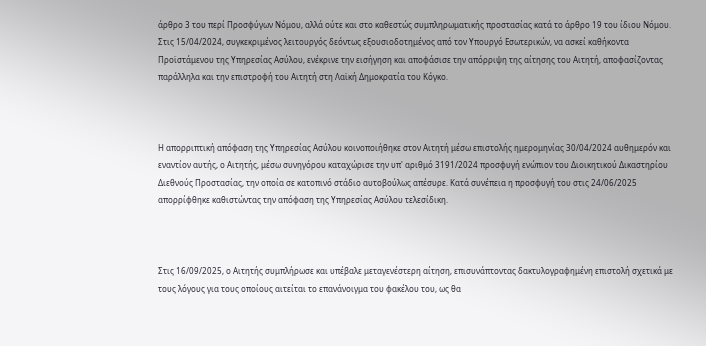άρθρο 3 του περί Προσφύγων Νόμου, αλλά ούτε και στο καθεστώς συμπληρωματικής προστασίας κατά το άρθρο 19 του ίδιου Νόμου. Στις 15/04/2024, συγκεκριμένος λειτουργός δεόντως εξουσιοδοτημένος από τον Υπουργό Εσωτερικών, να ασκεί καθήκοντα Προϊστάμενου της Υπηρεσίας Ασύλου, ενέκρινε την εισήγηση και αποφάσισε την απόρριψη της αίτησης του Αιτητή, αποφασίζοντας παράλληλα και την επιστροφή του Αιτητή στη Λαϊκή Δημοκρατία του Κόγκο.



Η απορριπτική απόφαση της Υπηρεσίας Ασύλου κοινοποιήθηκε στον Αιτητή μέσω επιστολής ημερομηνίας 30/04/2024 αυθημερόν και εναντίον αυτής, ο Αιτητής, μέσω συνηγόρου καταχώρισε την υπ' αριθμό 3191/2024 προσφυγή ενώπιον του Διοικητικού Δικαστηρίου Διεθνούς Προστασίας, την οποία σε κατοπινό στάδιο αυτοβούλως απέσυρε. Κατά συνέπεια η προσφυγή του στις 24/06/2025 απορρίφθηκε καθιστώντας την απόφαση της Υπηρεσίας Ασύλου τελεσίδικη.



Στις 16/09/2025, ο Αιτητής συμπλήρωσε και υπέβαλε μεταγενέστερη αίτηση, επισυνάπτοντας δακτυλογραφημένη επιστολή σχετικά με τους λόγους για τους οποίους αιτείται το επανάνοιγμα του φακέλου του, ως θα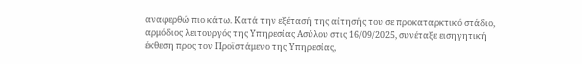αναφερθώ πιο κάτω. Κατά την εξέτασή της αίτησής του σε προκαταρκτικό στάδιο, αρμόδιος λειτουργός της Υπηρεσίας Ασύλου στις 16/09/2025, συνέταξε εισηγητική έκθεση προς τον Προϊστάμενο της Υπηρεσίας,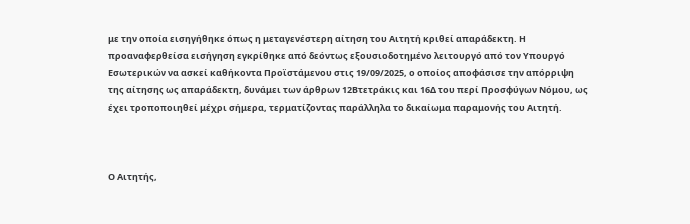με την οποία εισηγήθηκε όπως η μεταγενέστερη αίτηση του Αιτητή κριθεί απαράδεκτη. Η προαναφερθείσα εισήγηση εγκρίθηκε από δεόντως εξουσιοδοτημένο λειτουργό από τον Υπουργό Εσωτερικών να ασκεί καθήκοντα Προϊστάμενου στις 19/09/2025, ο οποίος αποφάσισε την απόρριψη της αίτησης ως απαράδεκτη, δυνάμει των άρθρων 12Βτετράκις και 16Δ του περί Προσφύγων Νόμου, ως έχει τροποποιηθεί μέχρι σήμερα, τερματίζοντας παράλληλα το δικαίωμα παραμονής του Αιτητή.



Ο Αιτητής,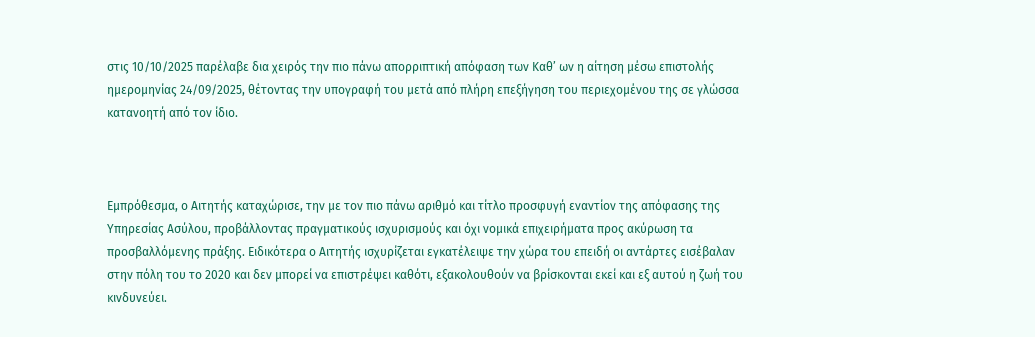στις 10/10/2025 παρέλαβε δια χειρός την πιο πάνω απορριπτική απόφαση των Καθ’ ων η αίτηση μέσω επιστολής ημερομηνίας 24/09/2025, θέτοντας την υπογραφή του μετά από πλήρη επεξήγηση του περιεχομένου της σε γλώσσα κατανοητή από τον ίδιο.



Εμπρόθεσμα, ο Αιτητής καταχώρισε, την με τον πιο πάνω αριθμό και τίτλο προσφυγή εναντίον της απόφασης της Υπηρεσίας Ασύλου, προβάλλοντας πραγματικούς ισχυρισμούς και όχι νομικά επιχειρήματα προς ακύρωση τα προσβαλλόμενης πράξης. Ειδικότερα ο Αιτητής ισχυρίζεται εγκατέλειψε την χώρα του επειδή οι αντάρτες εισέβαλαν στην πόλη του το 2020 και δεν μπορεί να επιστρέψει καθότι, εξακολουθούν να βρίσκονται εκεί και εξ αυτού η ζωή του κινδυνεύει.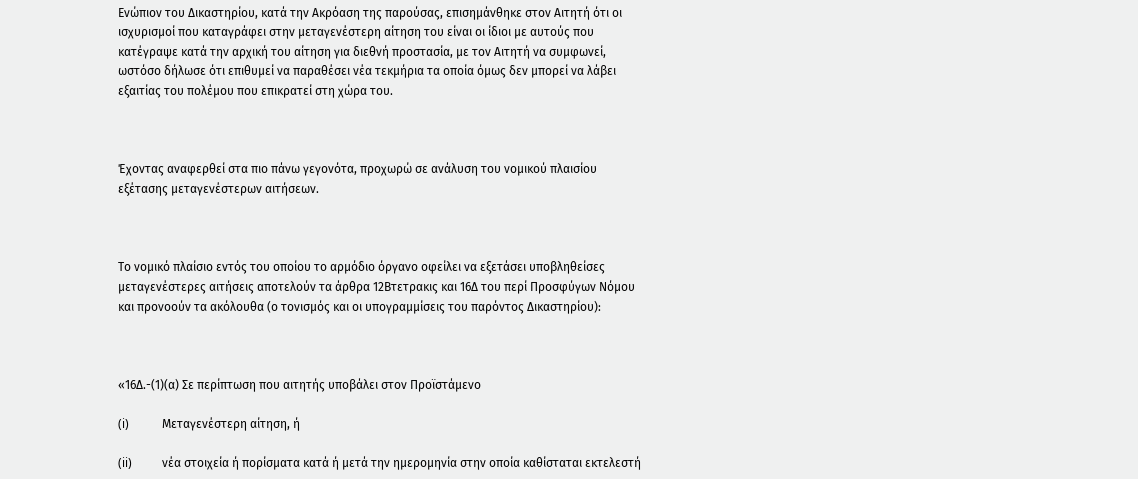Ενώπιον του Δικαστηρίου, κατά την Ακρόαση της παρούσας, επισημάνθηκε στον Αιτητή ότι οι ισχυρισμοί που καταγράφει στην μεταγενέστερη αίτηση του είναι οι ίδιοι με αυτούς που κατέγραψε κατά την αρχική του αίτηση για διεθνή προστασία, με τον Αιτητή να συμφωνεί, ωστόσο δήλωσε ότι επιθυμεί να παραθέσει νέα τεκμήρια τα οποία όμως δεν μπορεί να λάβει εξαιτίας του πολέμου που επικρατεί στη χώρα του.



Έχοντας αναφερθεί στα πιο πάνω γεγονότα, προχωρώ σε ανάλυση του νομικού πλαισίου εξέτασης μεταγενέστερων αιτήσεων.



Το νομικό πλαίσιο εντός του οποίου το αρμόδιο όργανο οφείλει να εξετάσει υποβληθείσες μεταγενέστερες αιτήσεις αποτελούν τα άρθρα 12Βτετρακις και 16Δ του περί Προσφύγων Νόμου και προνοούν τα ακόλουθα (ο τονισμός και οι υπογραμμίσεις του παρόντος Δικαστηρίου):



«16Δ.-(1)(α) Σε περίπτωση που αιτητής υποβάλει στον Προϊστάμενο

(i)           Μεταγενέστερη αίτηση, ή

(ii)          νέα στοιχεία ή πορίσματα κατά ή μετά την ημερομηνία στην οποία καθίσταται εκτελεστή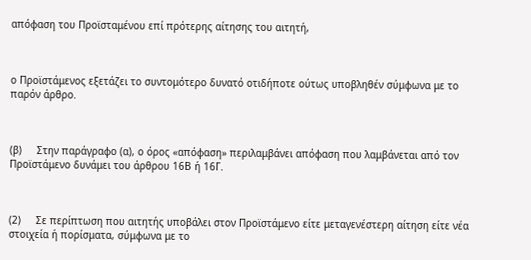απόφαση του Προϊσταμένου επί πρότερης αίτησης του αιτητή,



ο Προϊστάμενος εξετάζει το συντομότερο δυνατό οτιδήποτε ούτως υποβληθέν σύμφωνα με το παρόν άρθρο.



(β)     Στην παράγραφο (α), ο όρος «απόφαση» περιλαμβάνει απόφαση που λαμβάνεται από τον Προϊστάμενο δυνάμει του άρθρου 16Β ή 16Γ.



(2)     Σε περίπτωση που αιτητής υποβάλει στον Προϊστάμενο είτε μεταγενέστερη αίτηση είτε νέα στοιχεία ή πορίσματα, σύμφωνα με το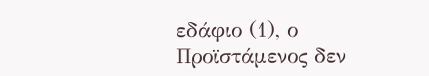εδάφιο (1), ο Προϊστάμενος δεν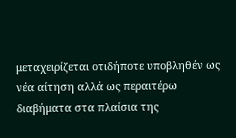μεταχειρίζεται οτιδήποτε υποβληθέν ως νέα αίτηση αλλά ως περαιτέρω διαβήματα στα πλαίσια της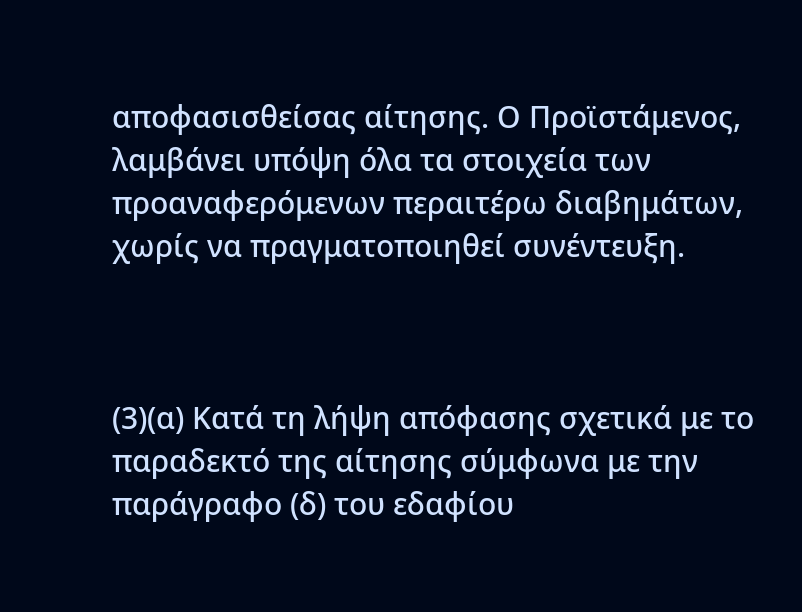αποφασισθείσας αίτησης. Ο Προϊστάμενος, λαμβάνει υπόψη όλα τα στοιχεία των προαναφερόμενων περαιτέρω διαβημάτων, χωρίς να πραγματοποιηθεί συνέντευξη.



(3)(α) Κατά τη λήψη απόφασης σχετικά με το παραδεκτό της αίτησης σύμφωνα με την παράγραφο (δ) του εδαφίου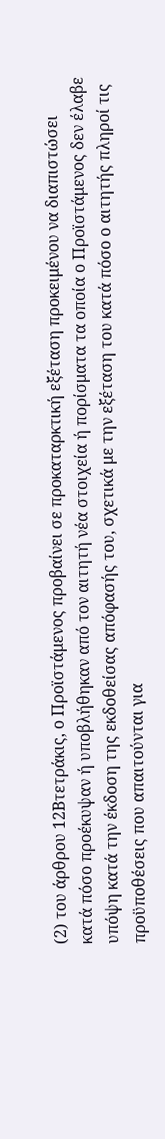(2) του άρθρου 12Βτετράκις, ο Προϊστάμενος προβαίνει σε προκαταρκτική εξέταση προκειμένου να διαπιστώσει κατά πόσο προέκυψαν ή υποβλήθηκαν από τον αιτητή νέα στοιχεία ή πορίσματα τα οποία ο Προϊστάμενος δεν έλαβε υπόψη κατά την έκδοση της εκδοθείσας απόφασής του, σχετικά με την εξέταση του κατά πόσο ο αιτητής πληροί τις προϋποθέσεις που απαιτούνται για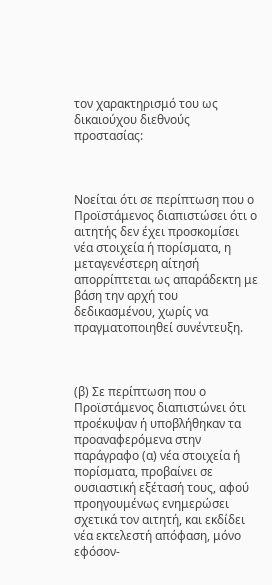τον χαρακτηρισμό του ως δικαιούχου διεθνούς προστασίας:



Νοείται ότι σε περίπτωση που ο Προϊστάμενος διαπιστώσει ότι ο αιτητής δεν έχει προσκομίσει νέα στοιχεία ή πορίσματα, η μεταγενέστερη αίτησή απορρίπτεται ως απαράδεκτη με βάση την αρχή του δεδικασμένου, χωρίς να πραγματοποιηθεί συνέντευξη.



(β) Σε περίπτωση που ο Προϊστάμενος διαπιστώνει ότι προέκυψαν ή υποβλήθηκαν τα προαναφερόμενα στην παράγραφο (α) νέα στοιχεία ή πορίσματα, προβαίνει σε ουσιαστική εξέτασή τους, αφού προηγουμένως ενημερώσει σχετικά τον αιτητή, και εκδίδει νέα εκτελεστή απόφαση, μόνο εφόσον-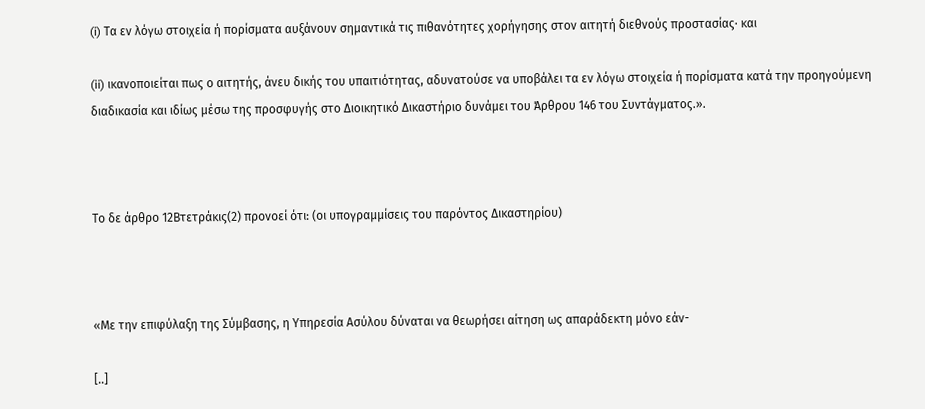(i) Τα εν λόγω στοιχεία ή πορίσματα αυξάνουν σημαντικά τις πιθανότητες χορήγησης στον αιτητή διεθνούς προστασίας∙ και

(ii) ικανοποιείται πως ο αιτητής, άνευ δικής του υπαιτιότητας, αδυνατούσε να υποβάλει τα εν λόγω στοιχεία ή πορίσματα κατά την προηγούμενη διαδικασία και ιδίως μέσω της προσφυγής στο Διοικητικό Δικαστήριο δυνάμει του Άρθρου 146 του Συντάγματος.».



Το δε άρθρο 12Βτετράκις(2) προνοεί ότι: (οι υπογραμμίσεις του παρόντος Δικαστηρίου)



«Με την επιφύλαξη της Σύμβασης, η Υπηρεσία Ασύλου δύναται να θεωρήσει αίτηση ως απαράδεκτη μόνο εάν-

[..]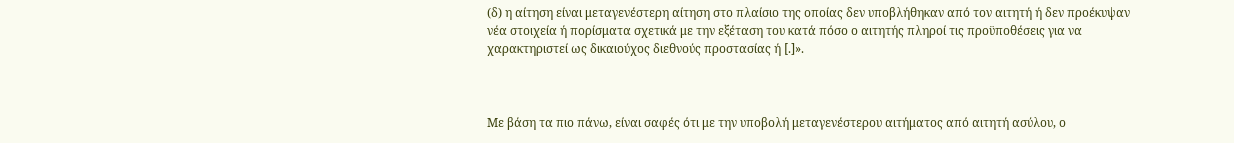(δ) η αίτηση είναι μεταγενέστερη αίτηση στο πλαίσιο της οποίας δεν υποβλήθηκαν από τον αιτητή ή δεν προέκυψαν νέα στοιχεία ή πορίσματα σχετικά με την εξέταση του κατά πόσο ο αιτητής πληροί τις προϋποθέσεις για να χαρακτηριστεί ως δικαιούχος διεθνούς προστασίας ή [.]».



Με βάση τα πιο πάνω, είναι σαφές ότι με την υποβολή μεταγενέστερου αιτήματος από αιτητή ασύλου, ο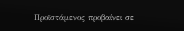Προϊστάμενος προβαίνει σε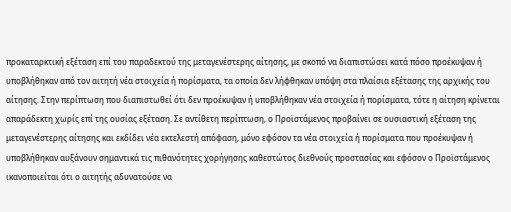προκαταρκτική εξέταση επί του παραδεκτού της μεταγενέστερης αίτησης, με σκοπό να διαπιστώσει κατά πόσο προέκυψαν ή υποβλήθηκαν από τον αιτητή νέα στοιχεία ή πορίσματα, τα οποία δεν λήφθηκαν υπόψη στα πλαίσια εξέτασης της αρχικής του αίτησης. Στην περίπτωση που διαπιστωθεί ότι δεν προέκυψαν ή υποβλήθηκαν νέα στοιχεία ή πορίσματα, τότε η αίτηση κρίνεται απαράδεκτη χωρίς επί της ουσίας εξέταση. Σε αντίθετη περίπτωση, ο Προϊστάμενος προβαίνει σε ουσιαστική εξέταση της μεταγενέστερης αίτησης και εκδίδει νέα εκτελεστή απόφαση, μόνο εφόσον τα νέα στοιχεία ή πορίσματα που προέκυψαν ή υποβλήθηκαν αυξάνουν σημαντικά τις πιθανότητες χορήγησης καθεστώτος διεθνούς προστασίας και εφόσον ο Προϊστάμενος ικανοποιείται ότι ο αιτητής αδυνατούσε να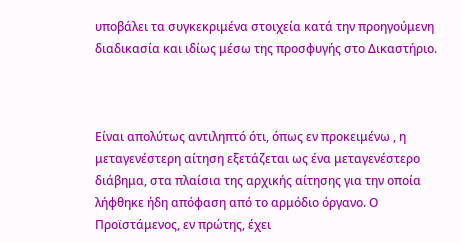υποβάλει τα συγκεκριμένα στοιχεία κατά την προηγούμενη διαδικασία και ιδίως μέσω της προσφυγής στο Δικαστήριο.



Είναι απολύτως αντιληπτό ότι, όπως εν προκειμένω , η μεταγενέστερη αίτηση εξετάζεται ως ένα μεταγενέστερο διάβημα, στα πλαίσια της αρχικής αίτησης για την οποία λήφθηκε ήδη απόφαση από το αρμόδιο όργανο. Ο Προϊστάμενος, εν πρώτης, έχει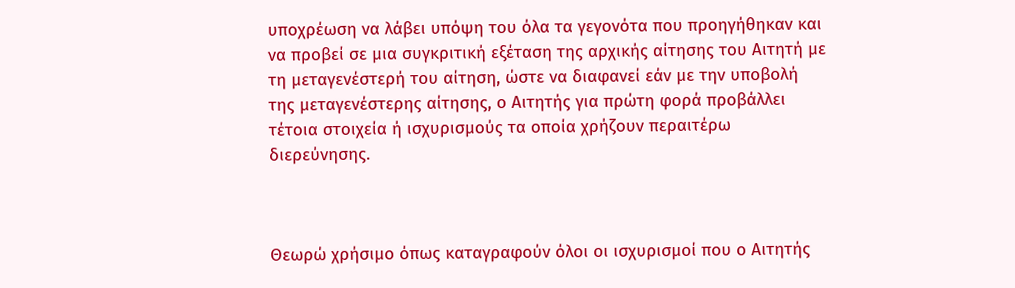υποχρέωση να λάβει υπόψη του όλα τα γεγονότα που προηγήθηκαν και να προβεί σε μια συγκριτική εξέταση της αρχικής αίτησης του Αιτητή με τη μεταγενέστερή του αίτηση, ώστε να διαφανεί εάν με την υποβολή της μεταγενέστερης αίτησης, ο Αιτητής για πρώτη φορά προβάλλει τέτοια στοιχεία ή ισχυρισμούς τα οποία χρήζουν περαιτέρω διερεύνησης.



Θεωρώ χρήσιμο όπως καταγραφούν όλοι οι ισχυρισμοί που ο Αιτητής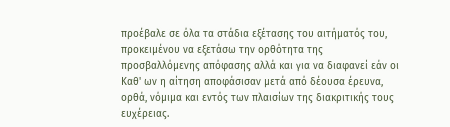προέβαλε σε όλα τα στάδια εξέτασης του αιτήματός του, προκειμένου να εξετάσω την ορθότητα της προσβαλλόμενης απόφασης αλλά και για να διαφανεί εάν οι Καθ' ων η αίτηση αποφάσισαν μετά από δέουσα έρευνα, ορθά, νόμιμα και εντός των πλαισίων της διακριτικής τους ευχέρειας.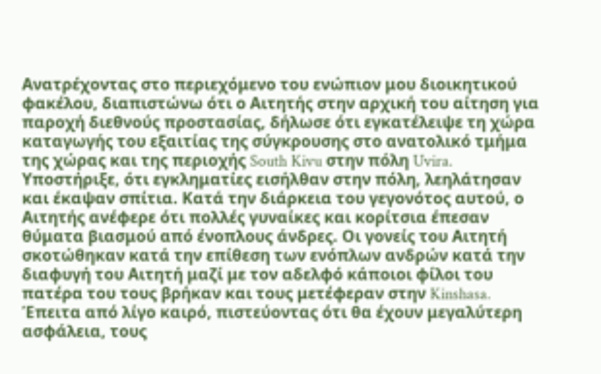Ανατρέχοντας στο περιεχόμενο του ενώπιον μου διοικητικού φακέλου, διαπιστώνω ότι ο Αιτητής στην αρχική του αίτηση για παροχή διεθνούς προστασίας, δήλωσε ότι εγκατέλειψε τη χώρα καταγωγής του εξαιτίας της σύγκρουσης στο ανατολικό τμήμα της χώρας και της περιοχής South Kivu στην πόλη Uvira. Υποστήριξε, ότι εγκληματίες εισήλθαν στην πόλη, λεηλάτησαν και έκαψαν σπίτια. Κατά την διάρκεια του γεγονότος αυτού, ο Αιτητής ανέφερε ότι πολλές γυναίκες και κορίτσια έπεσαν θύματα βιασμού από ένοπλους άνδρες. Οι γονείς του Αιτητή σκοτώθηκαν κατά την επίθεση των ενόπλων ανδρών κατά την διαφυγή του Αιτητή μαζί με τον αδελφό κάποιοι φίλοι του πατέρα του τους βρήκαν και τους μετέφεραν στην Kinshasa. Έπειτα από λίγο καιρό, πιστεύοντας ότι θα έχουν μεγαλύτερη ασφάλεια, τους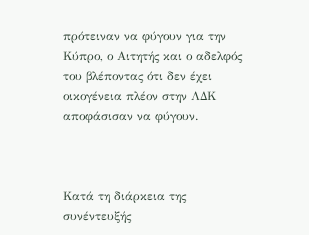πρότειναν να φύγουν για την Κύπρο, ο Αιτητής και ο αδελφός του βλέποντας ότι δεν έχει οικογένεια πλέον στην ΛΔΚ αποφάσισαν να φύγουν.



Κατά τη διάρκεια της συνέντευξής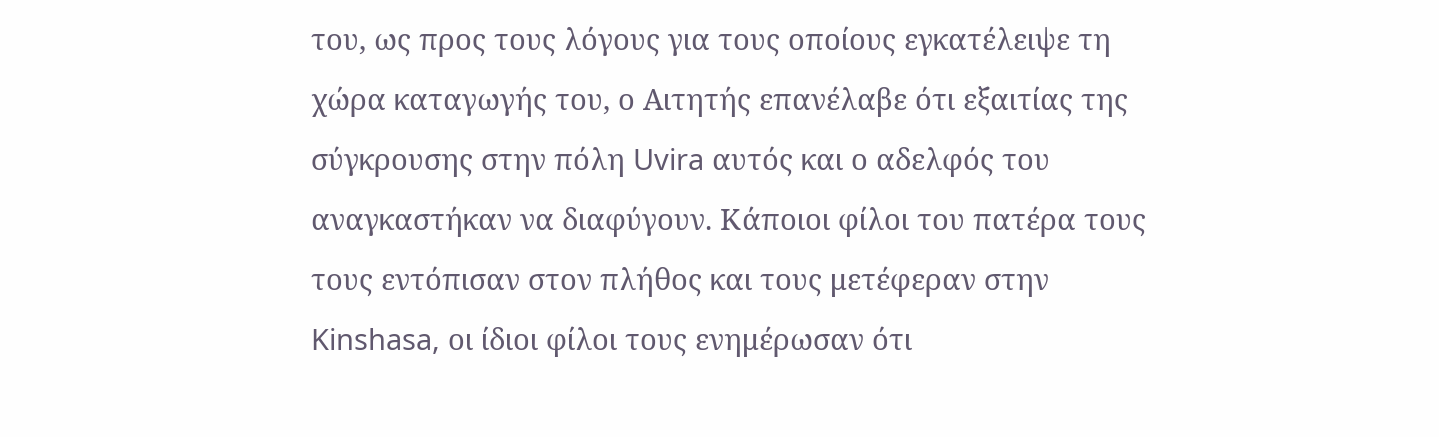του, ως προς τους λόγους για τους οποίους εγκατέλειψε τη χώρα καταγωγής του, ο Αιτητής επανέλαβε ότι εξαιτίας της σύγκρουσης στην πόλη Uvira αυτός και ο αδελφός του αναγκαστήκαν να διαφύγουν. Κάποιοι φίλοι του πατέρα τους τους εντόπισαν στον πλήθος και τους μετέφεραν στην Kinshasa, οι ίδιοι φίλοι τους ενημέρωσαν ότι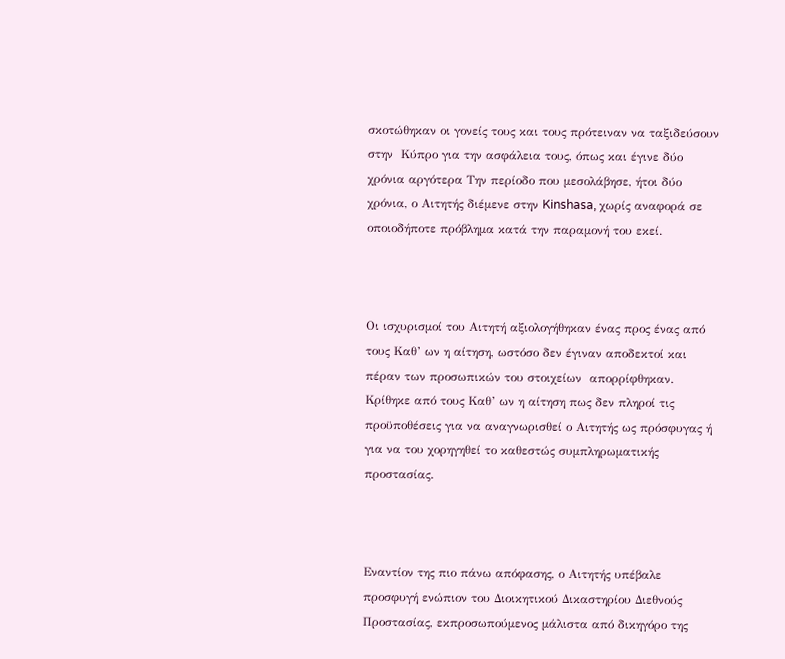σκοτώθηκαν οι γονείς τους και τους πρότειναν να ταξιδεύσουν στην  Κύπρο για την ασφάλεια τους, όπως και έγινε δύο χρόνια αργότερα Την περίοδο που μεσολάβησε, ήτοι δύο χρόνια, ο Αιτητής διέμενε στην Kinshasa, χωρίς αναφορά σε οποιοδήποτε πρόβλημα κατά την παραμονή του εκεί.



Οι ισχυρισμοί του Αιτητή αξιολογήθηκαν ένας προς ένας από τους Καθ’ ων η αίτηση, ωστόσο δεν έγιναν αποδεκτοί και πέραν των προσωπικών του στοιχείων  απορρίφθηκαν. Κρίθηκε από τους Καθ’ ων η αίτηση πως δεν πληροί τις προϋποθέσεις για να αναγνωρισθεί ο Αιτητής ως πρόσφυγας ή για να του χορηγηθεί το καθεστώς συμπληρωματικής προστασίας.



Εναντίον της πιο πάνω απόφασης, ο Αιτητής υπέβαλε προσφυγή ενώπιον του Διοικητικού Δικαστηρίου Διεθνούς Προστασίας, εκπροσωπούμενος μάλιστα από δικηγόρο της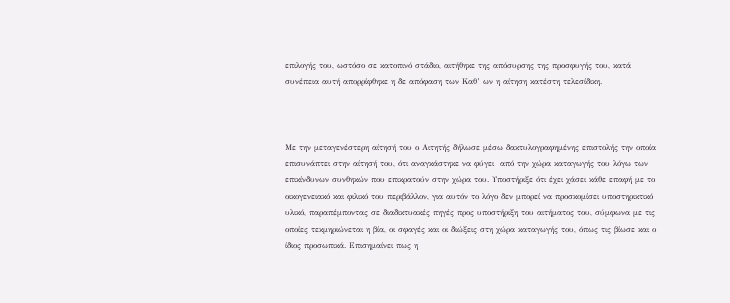επιλογής του, ωστόσο σε κατοπινό στάδιο, αιτήθηκε της απόσυρσης της προσφυγής του, κατά συνέπεια αυτή απορρίφθηκε η δε απόφαση των Καθ’ ων η αίτηση κατέστη τελεσίδικη.



Με την μεταγενέστερη αίτησή του ο Αιτητής δήλωσε μέσω δακτυλογραφημένης επιστολής την οποία επισυνάπτει στην αίτησή του, ότι αναγκάστηκε να φύγει  από την χώρα καταγωγής του λόγω των επικίνδυνων συνθηκών που επικρατούν στην χώρα του. Υποστήριξε ότι έχει χάσει κάθε επαφή με το οικογενειακό και φιλικό του περιβάλλον, για αυτόν το λόγο δεν μπορεί να προσκομίσει υποστηρικτικό υλικό, παραπέμποντας σε διαδικτυακές πηγές προς υποστήριξη του αιτήματος του, σύμφωνα με τις οποίες τεκμηριώνεται η βία, οι σφαγές και οι διώξεις στη χώρα καταγωγής του, όπως τις βίωσε και ο ίδιος προσωπικά. Επισημαίνει πως η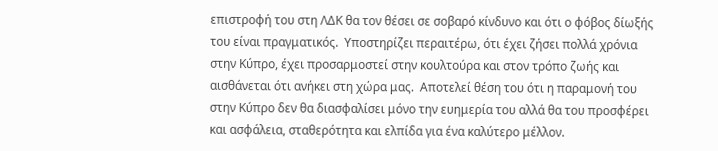επιστροφή του στη ΛΔΚ θα τον θέσει σε σοβαρό κίνδυνο και ότι ο φόβος δίωξής του είναι πραγματικός.  Υποστηρίζει περαιτέρω, ότι έχει ζήσει πολλά χρόνια στην Κύπρο, έχει προσαρμοστεί στην κουλτούρα και στον τρόπο ζωής και αισθάνεται ότι ανήκει στη χώρα μας.  Αποτελεί θέση του ότι η παραμονή του στην Κύπρο δεν θα διασφαλίσει μόνο την ευημερία του αλλά θα του προσφέρει και ασφάλεια, σταθερότητα και ελπίδα για ένα καλύτερο μέλλον.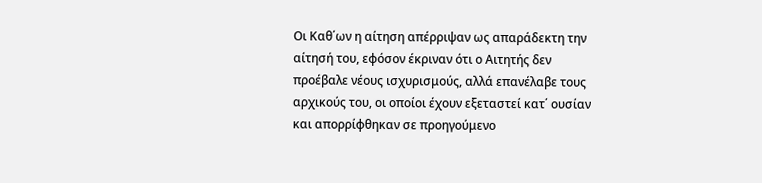Οι Καθ΄ων η αίτηση απέρριψαν ως απαράδεκτη την αίτησή του, εφόσον έκριναν ότι ο Αιτητής δεν προέβαλε νέους ισχυρισμούς, αλλά επανέλαβε τους αρχικούς του, οι οποίοι έχουν εξεταστεί κατ΄ ουσίαν και απορρίφθηκαν σε προηγούμενο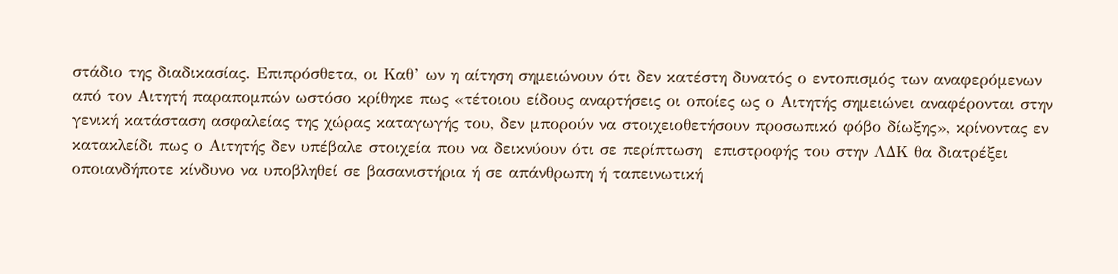στάδιο της διαδικασίας. Επιπρόσθετα, οι Καθ’ ων η αίτηση σημειώνουν ότι δεν κατέστη δυνατός ο εντοπισμός των αναφερόμενων από τον Αιτητή παραπομπών ωστόσο κρίθηκε πως «τέτοιου είδους αναρτήσεις οι οποίες ως ο Αιτητής σημειώνει αναφέρονται στην γενική κατάσταση ασφαλείας της χώρας καταγωγής του, δεν μπορούν να στοιχειοθετήσουν προσωπικό φόβο δίωξης», κρίνοντας εν κατακλείδι πως ο Αιτητής δεν υπέβαλε στοιχεία που να δεικνύουν ότι σε περίπτωση  επιστροφής του στην ΛΔΚ θα διατρέξει οποιανδήποτε κίνδυνο να υποβληθεί σε βασανιστήρια ή σε απάνθρωπη ή ταπεινωτική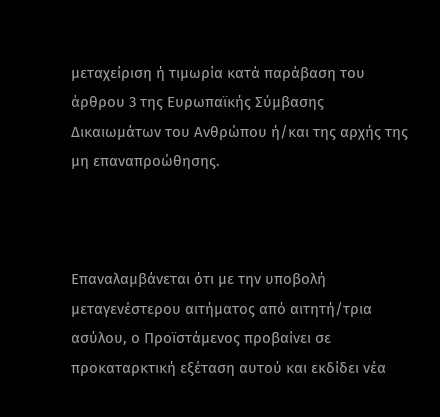μεταχείριση ή τιμωρία κατά παράβαση του άρθρου 3 της Ευρωπαϊκής Σύμβασης Δικαιωμάτων του Ανθρώπου ή/και της αρχής της μη επαναπροώθησης.



Επαναλαμβάνεται ότι με την υποβολή μεταγενέστερου αιτήματος από αιτητή/τρια ασύλου, ο Προϊστάμενος προβαίνει σε προκαταρκτική εξέταση αυτού και εκδίδει νέα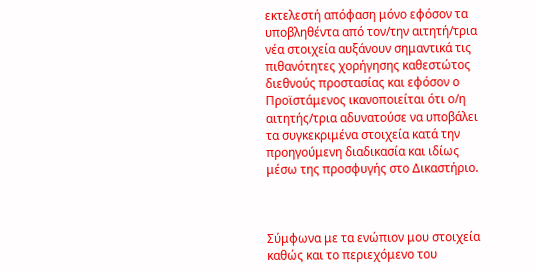εκτελεστή απόφαση μόνο εφόσον τα υποβληθέντα από τον/την αιτητή/τρια νέα στοιχεία αυξάνουν σημαντικά τις πιθανότητες χορήγησης καθεστώτος διεθνούς προστασίας και εφόσον ο Προϊστάμενος ικανοποιείται ότι ο/η αιτητής/τρια αδυνατούσε να υποβάλει τα συγκεκριμένα στοιχεία κατά την προηγούμενη διαδικασία και ιδίως μέσω της προσφυγής στο Δικαστήριο.



Σύμφωνα με τα ενώπιον μου στοιχεία καθώς και το περιεχόμενο του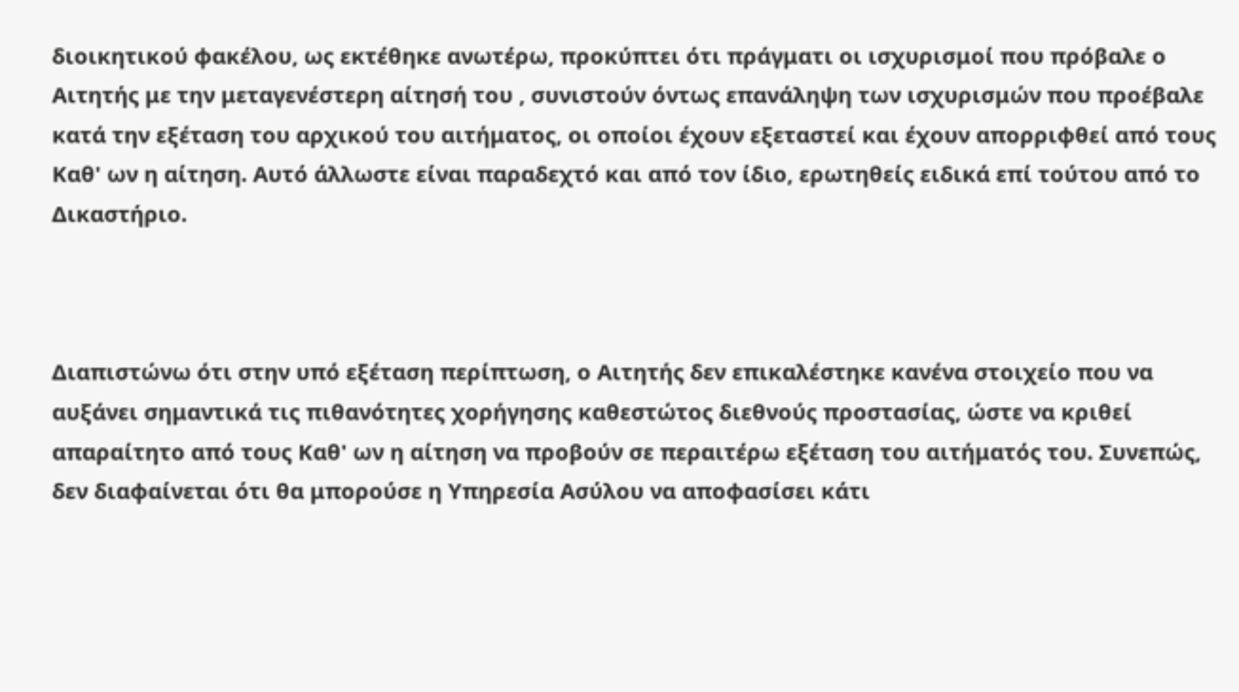διοικητικού φακέλου, ως εκτέθηκε ανωτέρω, προκύπτει ότι πράγματι οι ισχυρισμοί που πρόβαλε ο Αιτητής με την μεταγενέστερη αίτησή του , συνιστούν όντως επανάληψη των ισχυρισμών που προέβαλε κατά την εξέταση του αρχικού του αιτήματος, οι οποίοι έχουν εξεταστεί και έχουν απορριφθεί από τους Καθ' ων η αίτηση. Αυτό άλλωστε είναι παραδεχτό και από τον ίδιο, ερωτηθείς ειδικά επί τούτου από το Δικαστήριο.



Διαπιστώνω ότι στην υπό εξέταση περίπτωση, ο Αιτητής δεν επικαλέστηκε κανένα στοιχείο που να αυξάνει σημαντικά τις πιθανότητες χορήγησης καθεστώτος διεθνούς προστασίας, ώστε να κριθεί απαραίτητο από τους Καθ' ων η αίτηση να προβούν σε περαιτέρω εξέταση του αιτήματός του. Συνεπώς, δεν διαφαίνεται ότι θα μπορούσε η Υπηρεσία Ασύλου να αποφασίσει κάτι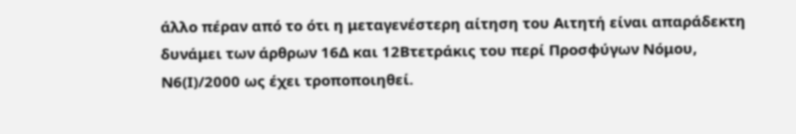άλλο πέραν από το ότι η μεταγενέστερη αίτηση του Αιτητή είναι απαράδεκτη δυνάμει των άρθρων 16Δ και 12Βτετράκις του περί Προσφύγων Νόμου, Ν6(Ι)/2000 ως έχει τροποποιηθεί.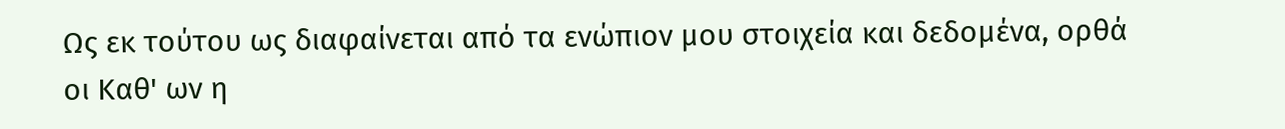Ως εκ τούτου ως διαφαίνεται από τα ενώπιον μου στοιχεία και δεδομένα, ορθά οι Καθ' ων η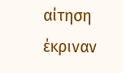αίτηση έκριναν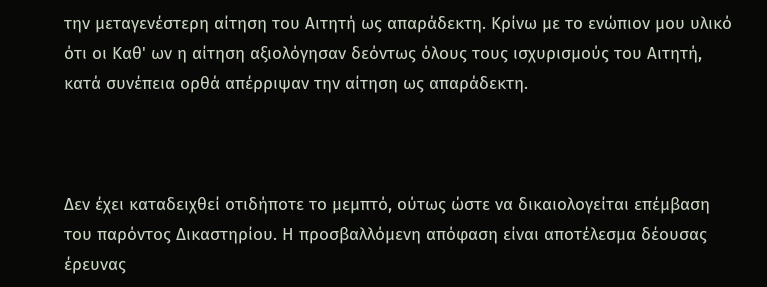την μεταγενέστερη αίτηση του Αιτητή ως απαράδεκτη. Κρίνω με το ενώπιον μου υλικό ότι οι Καθ' ων η αίτηση αξιολόγησαν δεόντως όλους τους ισχυρισμούς του Αιτητή, κατά συνέπεια ορθά απέρριψαν την αίτηση ως απαράδεκτη.



Δεν έχει καταδειχθεί οτιδήποτε το μεμπτό, ούτως ώστε να δικαιολογείται επέμβαση του παρόντος Δικαστηρίου. Η προσβαλλόμενη απόφαση είναι αποτέλεσμα δέουσας έρευνας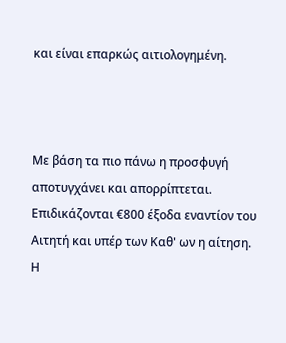και είναι επαρκώς αιτιολογημένη.



Με βάση τα πιο πάνω η προσφυγή αποτυγχάνει και απορρίπτεται. Επιδικάζονται €800 έξοδα εναντίον του Αιτητή και υπέρ των Καθ' ων η αίτηση. Η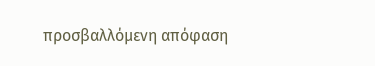προσβαλλόμενη απόφαση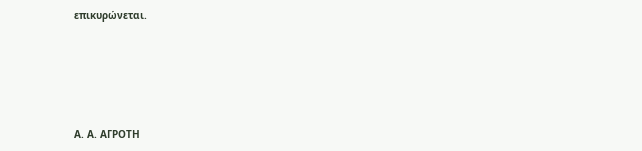επικυρώνεται.





Α. Α. ΑΓΡΟΤΗ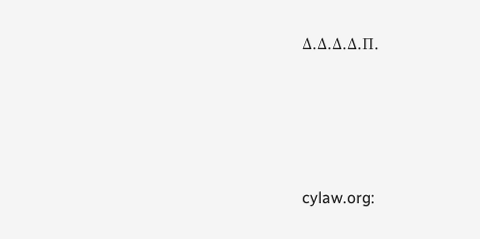Δ.Δ.Δ.Δ.Π.




cylaw.org: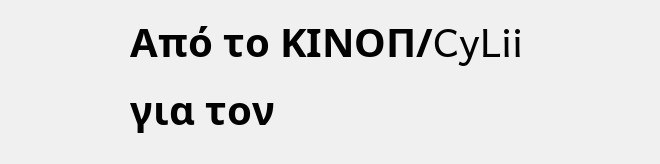Από το ΚΙΝOΠ/CyLii για τον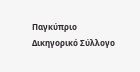Παγκύπριο Δικηγορικό Σύλλογο